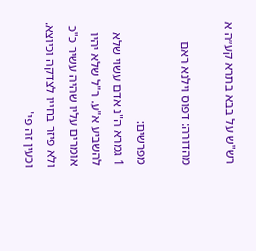רש"ש על בבא בתרא קע״ה א

מהדורה: דפוס וילנא ראם

מפרשים:
1 גמרא ה"נ אדם עשוי שלא להשביע א"ע. ר"ל שלא יהיו אומרים עליו שהיה עשיר כ"כ ולא פיזר בחייו לצדקה וכיוצא. וכעין זה פי'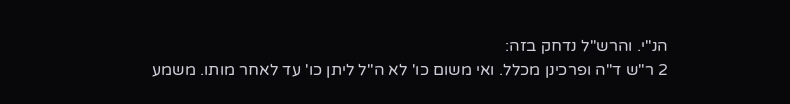הנ"י. והרש"ל נדחק בזה:
2 ר"ש ד"ה ופרכינן מכלל. ואי משום כו' לא ה"ל ליתן כו' עד לאחר מותו. משמע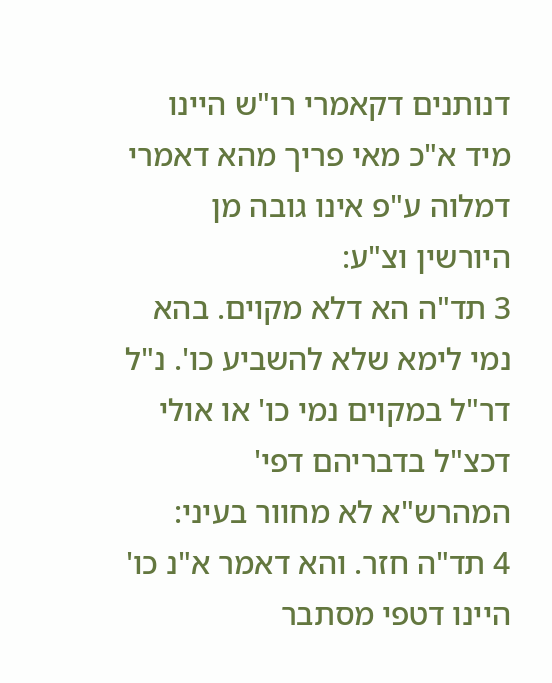דנותנים דקאמרי רו"ש היינו מיד א"כ מאי פריך מהא דאמרי דמלוה ע"פ אינו גובה מן היורשין וצ"ע:
3 תד"ה הא דלא מקוים. בהא נמי לימא שלא להשביע כו'. נ"ל דר"ל במקוים נמי כו' או אולי דכצ"ל בדבריהם דפי' המהרש"א לא מחוור בעיני:
4 תד"ה חזר. והא דאמר א"נ כו' היינו דטפי מסתבר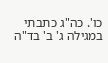כו'. כה"ג כתבתי במגילה ג' ב' בד"ה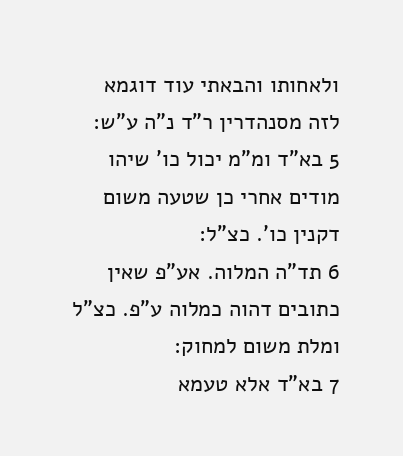ולאחותו והבאתי עוד דוגמא לזה מסנהדרין ר"ד נ"ה ע"ש:
5 בא"ד ומ"מ יכול כו' שיהו מודים אחרי כן שטעה משום דקנין כו'. כצ"ל:
6 תד"ה המלוה. אע"פ שאין כתובים דהוה כמלוה ע"פ. כצ"ל ומלת משום למחוק:
7 בא"ד אלא טעמא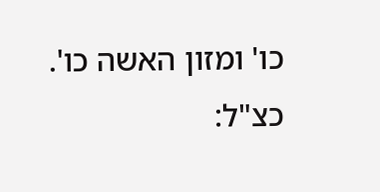כו' ומזון האשה כו'. כצ"ל: